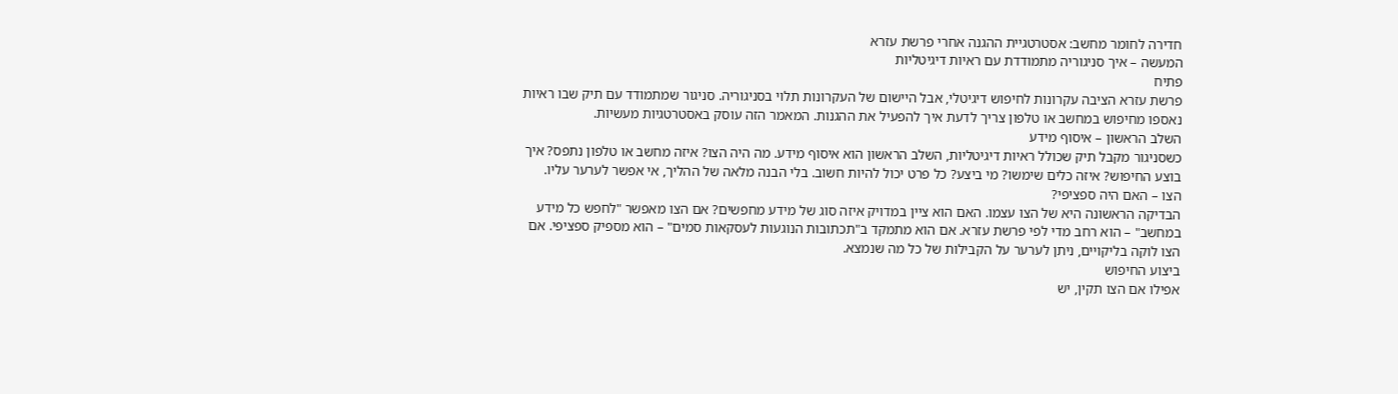חדירה לחומר מחשב: אסטרטגיית ההגנה אחרי פרשת עזרא
המעשה – איך סניגוריה מתמודדת עם ראיות דיגיטליות
פתיח
פרשת עזרא הציבה עקרונות לחיפוש דיגיטלי, אבל היישום של העקרונות תלוי בסניגוריה. סניגור שמתמודד עם תיק שבו ראיות נאספו מחיפוש במחשב או טלפון צריך לדעת איך להפעיל את ההגנות. המאמר הזה עוסק באסטרטגיות מעשיות.
השלב הראשון – איסוף מידע
כשסניגור מקבל תיק שכולל ראיות דיגיטליות, השלב הראשון הוא איסוף מידע. מה היה הצו? איזה מחשב או טלפון נתפס? איך בוצע החיפוש? איזה כלים שימשו? מי ביצע? כל פרט יכול להיות חשוב. בלי הבנה מלאה של ההליך, אי אפשר לערער עליו.
הצו – האם היה ספציפי?
הבדיקה הראשונה היא של הצו עצמו. האם הוא ציין במדויק איזה סוג של מידע מחפשים? אם הצו מאפשר "לחפש כל מידע במחשב" – הוא רחב מדי לפי פרשת עזרא. אם הוא מתמקד ב"תכתובות הנוגעות לעסקאות סמים" – הוא מספיק ספציפי. אם הצו לוקה בליקויים, ניתן לערער על הקבילות של כל מה שנמצא.
ביצוע החיפוש
אפילו אם הצו תקין, יש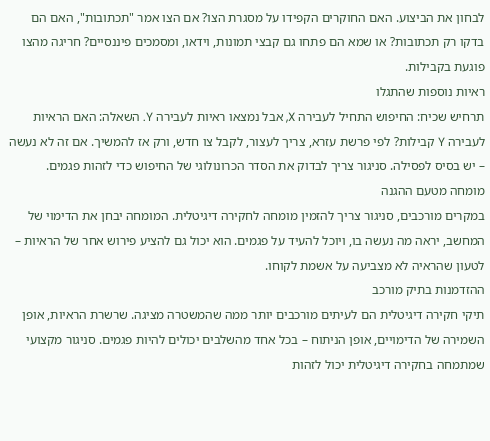לבחון את הביצוע. האם החוקרים הקפידו על מסגרת הצו? אם הצו אמר "תכתובות", האם הם בדקו רק תכתובות? או שמא הם פתחו גם קבצי תמונות, וידאו, ומסמכים פיננסיים? חריגה מהצו פוגעת בקבילות.
ראיות נוספות שהתגלו
תרחיש שכיח: החיפוש התחיל לעבירה X, אבל נמצאו ראיות לעבירה Y. השאלה: האם הראיות לעבירה Y קבילות? לפי פרשת עזרא, צריך לעצור, לקבל צו חדש, ורק אז להמשיך. אם זה לא נעשה – יש בסיס לפסילה. סניגור צריך לבדוק את הסדר הכרונולוגי של החיפוש כדי לזהות פגמים.
מומחה מטעם ההגנה
במקרים מורכבים, סניגור צריך להזמין מומחה לחקירה דיגיטלית. המומחה יבחן את הדימוי של המחשב, יראה מה נעשה בו, ויוכל להעיד על פגמים. הוא יכול גם להציע פירוש אחר של הראיות – לטעון שהראיה לא מצביעה על אשמת לקוחו.
ההזדמנות בתיק מורכב
תיקי חקירה דיגיטלית הם לעיתים מורכבים יותר ממה שהמשטרה מציגה. שרשרת הראיות, אופן השמירה של הדימויים, אופן הניתוח – בכל אחד מהשלבים יכולים להיות פגמים. סניגור מקצועי שמתמחה בחקירה דיגיטלית יכול לזהות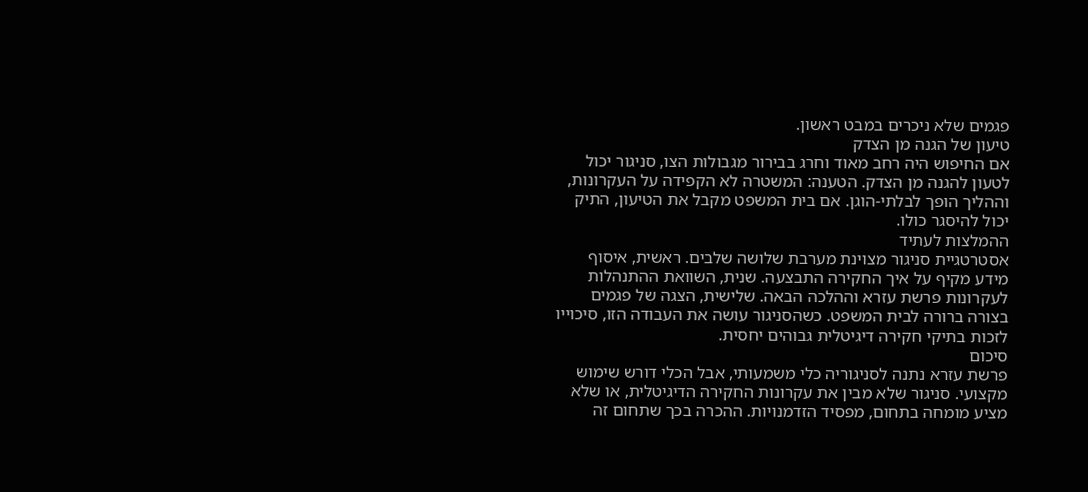פגמים שלא ניכרים במבט ראשון.
טיעון של הגנה מן הצדק
אם החיפוש היה רחב מאוד וחרג בבירור מגבולות הצו, סניגור יכול לטעון להגנה מן הצדק. הטענה: המשטרה לא הקפידה על העקרונות, וההליך הופך לבלתי-הוגן. אם בית המשפט מקבל את הטיעון, התיק יכול להיסגר כולו.
ההמלצות לעתיד
אסטרטגיית סניגור מצוינת מערבת שלושה שלבים. ראשית, איסוף מידע מקיף על איך החקירה התבצעה. שנית, השוואת ההתנהלות לעקרונות פרשת עזרא וההלכה הבאה. שלישית, הצגה של פגמים בצורה ברורה לבית המשפט. כשהסניגור עושה את העבודה הזו, סיכוייו לזכות בתיקי חקירה דיגיטלית גבוהים יחסית.
סיכום
פרשת עזרא נתנה לסניגוריה כלי משמעותי, אבל הכלי דורש שימוש מקצועי. סניגור שלא מבין את עקרונות החקירה הדיגיטלית, או שלא מציע מומחה בתחום, מפסיד הזדמנויות. ההכרה בכך שתחום זה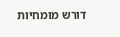דורש מומחיות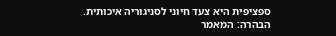ספציפית היא צעד חיוני לסניגוריה איכותית.
הבהרה: המאמר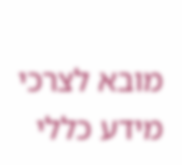מובא לצרכי מידע כללי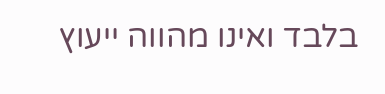בלבד ואינו מהווה ייעוץ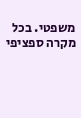משפטי. בכל מקרה ספציפי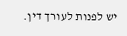יש לפנות לעורך דין.